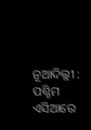ନୂଆଦିଲ୍ଲୀ : ପଶ୍ଚିମ ଏସିଆରେ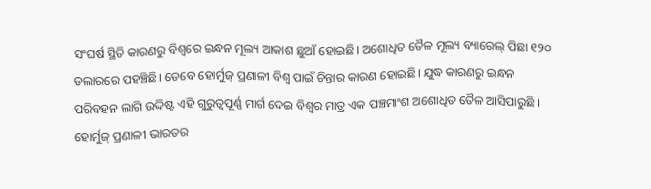ସଂଘର୍ଷ ସ୍ଥିତି କାରଣରୁ ବିଶ୍ୱରେ ଇନ୍ଧନ ମୂଲ୍ୟ ଆକାଶ ଛୁଆଁ ହୋଇଛି। ଅଶୋଧିତ ତୈଳ ମୂଲ୍ୟ ବ୍ୟାରେଲ୍ ପିଛା ୧୨୦ ଡଲାରରେ ପହଞ୍ଚିଛି। ତେବେ ହୋର୍ମୁଜ୍ ପ୍ରଣାଳୀ ବିଶ୍ୱ ପାଇଁ ଚିନ୍ତାର କାରଣ ହୋଇଛି। ଯୁଦ୍ଧ କାରଣରୁ ଇନ୍ଧନ ପରିବହନ ଲାଗି ଉଦ୍ଦିଷ୍ଟ ଏହି ଗୁରୁତ୍ୱପୂର୍ଣ୍ଣ ମାର୍ଗ ଦେଇ ବିଶ୍ୱର ମାତ୍ର ଏକ ପଞ୍ଚମାଂଶ ଅଶୋଧିତ ତୈଳ ଆସିପାରୁଛି । ହୋର୍ମୁଜ୍ ପ୍ରଣାଳୀ ଭାରତର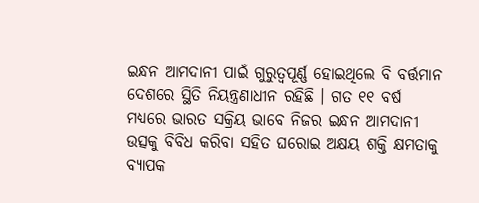ଇନ୍ଧନ ଆମଦାନୀ ପାଇଁ ଗୁରୁତ୍ୱପୂର୍ଣ୍ଣ ହୋଇଥିଲେ ବି ବର୍ତ୍ତମାନ ଦେଶରେ ସ୍ଥିତି ନିୟନ୍ତ୍ରଣାଧୀନ ରହିଛି । ଗତ ୧୧ ବର୍ଷ ମଧ୍ୟରେ ଭାରତ ସକ୍ରିୟ ଭାବେ ନିଜର ଇନ୍ଧନ ଆମଦାନୀ ଉତ୍ସକୁ ବିବିଧ କରିବା ସହିତ ଘରୋଇ ଅକ୍ଷୟ ଶକ୍ତି କ୍ଷମତାକୁ ବ୍ୟାପକ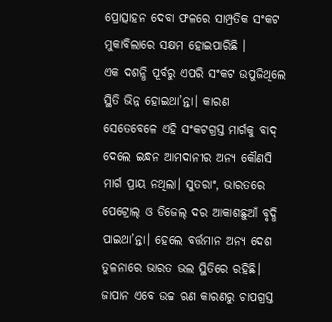ପ୍ରୋତ୍ସାହନ ଦେବା ଫଳରେ ସାମ୍ପ୍ରତିକ ସଂକଟ ମୁକାବିଲାରେ ସକ୍ଷମ ହୋଇପାରିଛି ।
ଏକ ଦଶନ୍ଧି ପୂର୍ବରୁ ଏପରି ସଂକଟ ଉପୁଜିଥିଲେ ସ୍ଥିତି ଭିନ୍ନ ହୋଇଥା’ନ୍ତା। କାରଣ ସେତେବେଳେ ଏହି ସଂକଟଗ୍ରସ୍ତ ମାର୍ଗକୁ ବାଦ୍ ଦେଲେ ଇନ୍ଧନ ଆମଦାନୀର ଅନ୍ୟ କୌଣସି ମାର୍ଗ ପ୍ରାୟ ନଥିଲା। ସୁତରାଂ, ଭାରତରେ ପେଟ୍ରୋଲ୍ ଓ ଡିଜେଲ୍ ଦର ଆକାଶଛୁଆଁ ବୃଦ୍ଧି ପାଇଥା’ନ୍ତା। ହେଲେ ବର୍ତ୍ତମାନ ଅନ୍ୟ ଦେଶ ତୁଳନାରେ ଭାରତ ଭଲ ସ୍ଥିତିରେ ରହିଛି। ଜାପାନ ଏବେ ଉଚ୍ଚ ଋଣ କାରଣରୁ ଚାପଗ୍ରସ୍ତ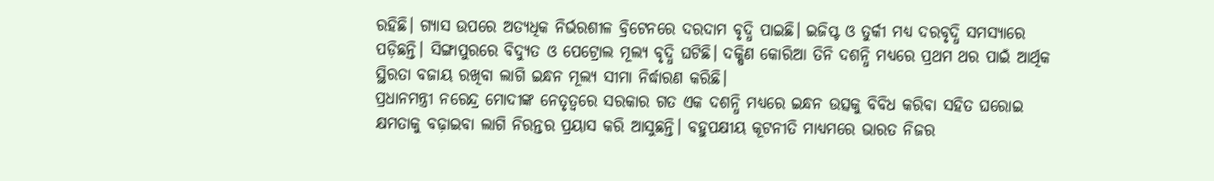ରହିଛି। ଗ୍ୟାସ ଉପରେ ଅତ୍ୟଧିକ ନିର୍ଭରଶୀଳ ବ୍ରିଟେନରେ ଦରଦାମ ବୃଦ୍ଧି ପାଇଛି। ଇଜିପ୍ଟ ଓ ତୁର୍କୀ ମଧ୍ୟ ଦରବୃଦ୍ଧି ସମସ୍ୟାରେ ପଡ଼ିଛନ୍ତି। ସିଙ୍ଗାପୁରରେ ବିଦ୍ୟୁତ ଓ ପେଟ୍ରୋଲ ମୂଲ୍ୟ ବୃଦ୍ଧି ଘଟିଛି। ଦକ୍ଷିଣ କୋରିଆ ତିନି ଦଶନ୍ଧି ମଧ୍ୟରେ ପ୍ରଥମ ଥର ପାଇଁ ଆର୍ଥିକ ସ୍ଥିରତା ବଜାୟ ରଖିବା ଲାଗି ଇନ୍ଧନ ମୂଲ୍ୟ ସୀମା ନିର୍ଦ୍ଧାରଣ କରିଛି।
ପ୍ରଧାନମନ୍ତ୍ରୀ ନରେନ୍ଦ୍ର ମୋଦୀଙ୍କ ନେତୃତ୍ୱରେ ସରକାର ଗତ ଏକ ଦଶନ୍ଧି ମଧ୍ୟରେ ଇନ୍ଧନ ଉତ୍ସକୁ ବିବିଧ କରିବା ସହିତ ଘରୋଇ କ୍ଷମତାକୁ ବଢ଼ାଇବା ଲାଗି ନିରନ୍ତର ପ୍ରୟାସ କରି ଆସୁଛନ୍ତି। ବହୁପକ୍ଷୀୟ କୂଟନୀତି ମାଧ୍ୟମରେ ଭାରତ ନିଜର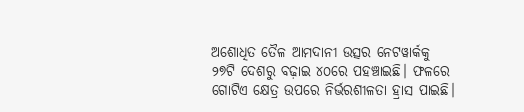ଅଶୋଧିତ ତୈଳ ଆମଦାନୀ ଉତ୍ସର ନେଟୱାର୍କକୁ ୨୭ଟି ଦେଶରୁ ବଢ଼ାଇ ୪୦ରେ ପହଞ୍ଚାଇଛି। ଫଳରେ ଗୋଟିଏ କ୍ଷେତ୍ର ଉପରେ ନିର୍ଭରଶୀଳତା ହ୍ରାସ ପାଇଛି।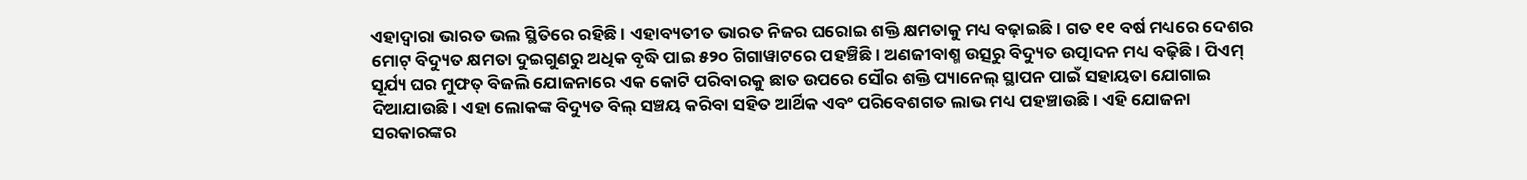ଏହାଦ୍ୱାରା ଭାରତ ଭଲ ସ୍ଥିତିରେ ରହିଛି । ଏହାବ୍ୟତୀତ ଭାରତ ନିଜର ଘରୋଇ ଶକ୍ତି କ୍ଷମତାକୁ ମଧ୍ୟ ବଢ଼ାଇଛି। ଗତ ୧୧ ବର୍ଷ ମଧ୍ୟରେ ଦେଶର ମୋଟ୍ ବିଦ୍ୟୁତ କ୍ଷମତା ଦୁଇଗୁଣରୁ ଅଧିକ ବୃଦ୍ଧି ପାଇ ୫୨୦ ଗିଗାୱାଟରେ ପହଞ୍ଚିଛି। ଅଣଜୀବାଶ୍ମ ଉତ୍ସରୁ ବିଦ୍ୟୁତ ଉତ୍ପାଦନ ମଧ୍ୟ ବଢ଼ିଛି। ପିଏମ୍ ସୂର୍ଯ୍ୟ ଘର ମୁଫତ୍ ବିଜଲି ଯୋଜନାରେ ଏକ କୋଟି ପରିବାରକୁ ଛାତ ଉପରେ ସୌର ଶକ୍ତି ପ୍ୟାନେଲ୍ ସ୍ଥାପନ ପାଇଁ ସହାୟତା ଯୋଗାଇ ଦିଆଯାଉଛି। ଏହା ଲୋକଙ୍କ ବିଦ୍ୟୁତ ବିଲ୍ ସଞ୍ଚୟ କରିବା ସହିତ ଆର୍ଥିକ ଏବଂ ପରିବେଶଗତ ଲାଭ ମଧ୍ୟ ପହଞ୍ଚାଉଛି। ଏହି ଯୋଜନା ସରକାରଙ୍କର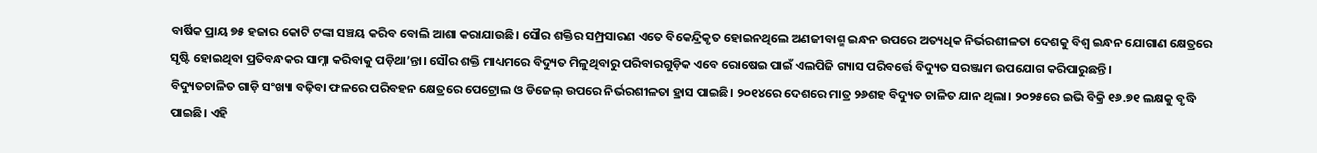ବାର୍ଷିକ ପ୍ରାୟ ୭୫ ହଜାର କୋଟି ଟଙ୍କା ସଞ୍ଚୟ କରିବ ବୋଲି ଆଶା କରାଯାଉଛି। ସୌର ଶକ୍ତିର ସମ୍ପ୍ରସାରଣ ଏତେ ବିକେନ୍ଦ୍ରିକୃତ ହୋଇନଥିଲେ ଅଣଜୀବାଶ୍ମ ଇନ୍ଧନ ଉପରେ ଅତ୍ୟଧିକ ନିର୍ଭରଶୀଳତା ଦେଶକୁ ବିଶ୍ୱ ଇନ୍ଧନ ଯୋଗାଣ କ୍ଷେତ୍ରରେ ସୃଷ୍ଟି ହୋଇଥିବା ପ୍ରତିବନ୍ଧକର ସାମ୍ନା କରିବାକୁ ପଡ଼ିଥା’ନ୍ତା। ସୌର ଶକ୍ତି ମାଧ୍ୟମରେ ବିଦ୍ୟୁତ ମିଳୁଥିବାରୁ ପରିବାରଗୁଡ଼ିକ ଏବେ ରୋଷେଇ ପାଇଁ ଏଲପିଜି ଗ୍ୟାସ ପରିବର୍ତ୍ତେ ବିଦ୍ୟୁତ ସରଞ୍ଜାମ ଉପଯୋଗ କରିପାରୁଛନ୍ତି ।
ବିଦ୍ୟୁତଚାଳିତ ଗାଡ଼ି ସଂଖ୍ୟା ବଢ଼ିବା ଫଳରେ ପରିବହନ କ୍ଷେତ୍ରରେ ପେଟ୍ରୋଲ ଓ ଡିଜେଲ୍ ଉପରେ ନିର୍ଭରଶୀଳତା ହ୍ରାସ ପାଇଛି। ୨୦୧୪ରେ ଦେଶରେ ମାତ୍ର ୨୬ଶହ ବିଦ୍ୟୁତ ଚାଳିତ ଯାନ ଥିଲା। ୨୦୨୫ରେ ଇଭି ବିକ୍ରି ୧୬.୭୧ ଲକ୍ଷକୁ ବୃଦ୍ଧି ପାଇଛି। ଏହି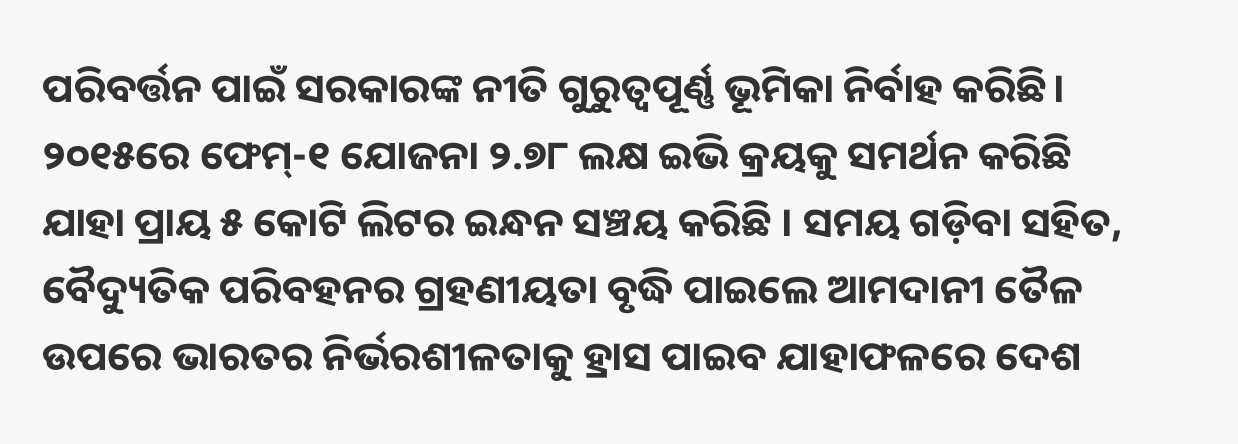ପରିବର୍ତ୍ତନ ପାଇଁ ସରକାରଙ୍କ ନୀତି ଗୁରୁତ୍ୱପୂର୍ଣ୍ଣ ଭୂମିକା ନିର୍ବାହ କରିଛି। ୨୦୧୫ରେ ଫେମ୍-୧ ଯୋଜନା ୨.୭୮ ଲକ୍ଷ ଇଭି କ୍ରୟକୁ ସମର୍ଥନ କରିଛି ଯାହା ପ୍ରାୟ ୫ କୋଟି ଲିଟର ଇନ୍ଧନ ସଞ୍ଚୟ କରିଛି । ସମୟ ଗଡ଼ିବା ସହିତ, ବୈଦ୍ୟୁତିକ ପରିବହନର ଗ୍ରହଣୀୟତା ବୃଦ୍ଧି ପାଇଲେ ଆମଦାନୀ ତୈଳ ଉପରେ ଭାରତର ନିର୍ଭରଶୀଳତାକୁ ହ୍ରାସ ପାଇବ ଯାହାଫଳରେ ଦେଶ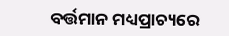ବର୍ତ୍ତମାନ ମଧ୍ୟପ୍ରାଚ୍ୟରେ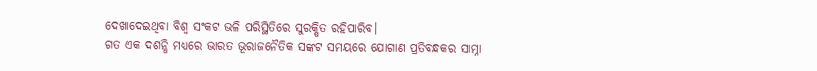ଦେଖାଦେଇଥିବା ବିଶ୍ୱ ସଂକଟ ଭଳି ପରିସ୍ଥିତିରେ ସୁରକ୍ଷିତ ରହିପାରିବ।
ଗତ ଏକ ଦଶନ୍ଧି ମଧ୍ୟରେ ଭାରତ ଭୂରାଜନୈତିକ ସଙ୍କଟ ସମୟରେ ଯୋଗାଣ ପ୍ରତିବନ୍ଧକର ସାମ୍ନା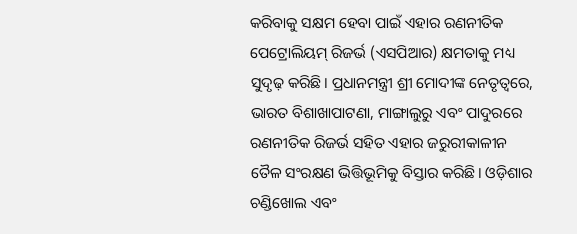କରିବାକୁ ସକ୍ଷମ ହେବା ପାଇଁ ଏହାର ରଣନୀତିକ ପେଟ୍ରୋଲିୟମ୍ ରିଜର୍ଭ (ଏସପିଆର) କ୍ଷମତାକୁ ମଧ୍ୟ ସୁଦୃଢ଼ କରିଛି। ପ୍ରଧାନମନ୍ତ୍ରୀ ଶ୍ରୀ ମୋଦୀଙ୍କ ନେତୃତ୍ୱରେ, ଭାରତ ବିଶାଖାପାଟଣା, ମାଙ୍ଗାଲୁରୁ ଏବଂ ପାଦୁରରେ ରଣନୀତିକ ରିଜର୍ଭ ସହିତ ଏହାର ଜରୁରୀକାଳୀନ ତୈଳ ସଂରକ୍ଷଣ ଭିତ୍ତିଭୂମିକୁ ବିସ୍ତାର କରିଛି। ଓଡ଼ିଶାର ଚଣ୍ଡିଖୋଲ ଏବଂ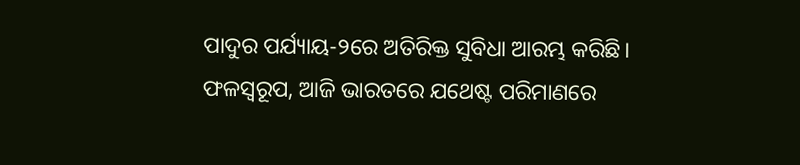ପାଦୁର ପର୍ଯ୍ୟାୟ-୨ରେ ଅତିରିକ୍ତ ସୁବିଧା ଆରମ୍ଭ କରିଛି। ଫଳସ୍ୱରୂପ, ଆଜି ଭାରତରେ ଯଥେଷ୍ଟ ପରିମାଣରେ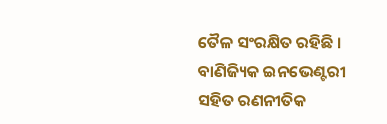ତୈଳ ସଂରକ୍ଷିତ ରହିଛି । ବାଣିଜ୍ୟିକ ଇନଭେଣ୍ଟରୀ ସହିତ ରଣନୀତିକ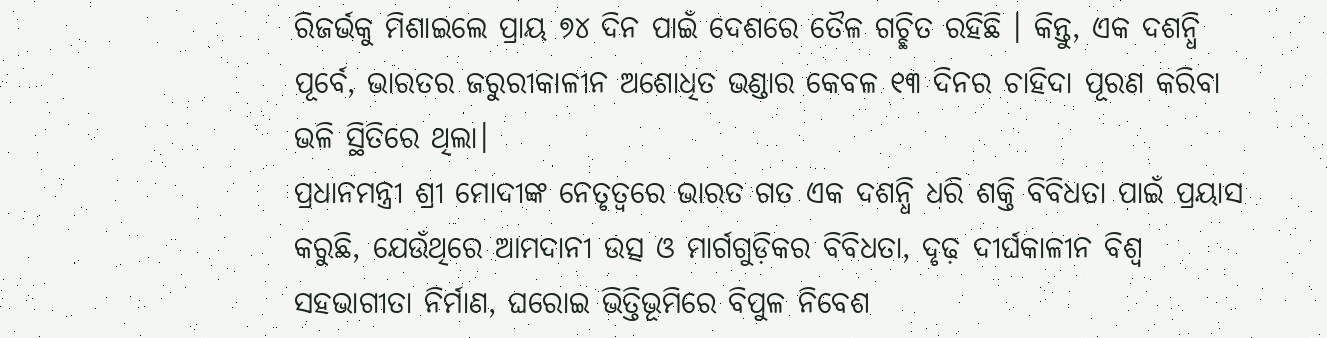ରିଜର୍ଭକୁ ମିଶାଇଲେ ପ୍ରାୟ ୭୪ ଦିନ ପାଇଁ ଦେଶରେ ତୈଳ ଗଚ୍ଛିତ ରହିଛି । କିନ୍ତୁ, ଏକ ଦଶନ୍ଧି ପୂର୍ବେ, ଭାରତର ଜରୁରୀକାଳୀନ ଅଶୋଧିତ ଭଣ୍ଡାର କେବଳ ୧୩ ଦିନର ଚାହିଦା ପୂରଣ କରିବା ଭଳି ସ୍ଥିତିରେ ଥିଲା।
ପ୍ରଧାନମନ୍ତ୍ରୀ ଶ୍ରୀ ମୋଦୀଙ୍କ ନେତୃତ୍ୱରେ ଭାରତ ଗତ ଏକ ଦଶନ୍ଧି ଧରି ଶକ୍ତି ବିବିଧତା ପାଇଁ ପ୍ରୟାସ କରୁଛି, ଯେଉଁଥିରେ ଆମଦାନୀ ଉତ୍ସ ଓ ମାର୍ଗଗୁଡ଼ିକର ବିବିଧତା, ଦୃଢ଼ ଦୀର୍ଘକାଳୀନ ବିଶ୍ୱ ସହଭାଗୀତା ନିର୍ମାଣ, ଘରୋଇ ଭିତ୍ତିଭୂମିରେ ବିପୁଳ ନିବେଶ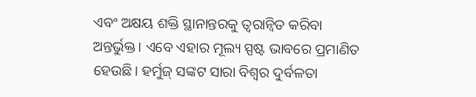ଏବଂ ଅକ୍ଷୟ ଶକ୍ତି ସ୍ଥାନାନ୍ତରକୁ ତ୍ୱରାନ୍ୱିତ କରିବା ଅନ୍ତର୍ଭୁକ୍ତ। ଏବେ ଏହାର ମୂଲ୍ୟ ସ୍ପଷ୍ଟ ଭାବରେ ପ୍ରମାଣିତ ହେଉଛି। ହର୍ମୁଜ୍ ସଙ୍କଟ ସାରା ବିଶ୍ୱର ଦୁର୍ବଳତା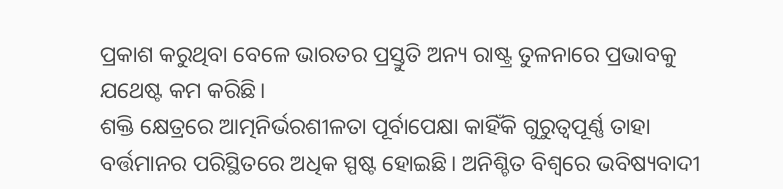ପ୍ରକାଶ କରୁଥିବା ବେଳେ ଭାରତର ପ୍ରସ୍ତୁତି ଅନ୍ୟ ରାଷ୍ଟ୍ର ତୁଳନାରେ ପ୍ରଭାବକୁ ଯଥେଷ୍ଟ କମ କରିଛି।
ଶକ୍ତି କ୍ଷେତ୍ରରେ ଆତ୍ମନିର୍ଭରଶୀଳତା ପୂର୍ବାପେକ୍ଷା କାହିଁକି ଗୁରୁତ୍ୱପୂର୍ଣ୍ଣ ତାହା ବର୍ତ୍ତମାନର ପରିସ୍ଥିତରେ ଅଧିକ ସ୍ପଷ୍ଟ ହୋଇଛି। ଅନିଶ୍ଚିତ ବିଶ୍ୱରେ ଭବିଷ୍ୟବାଦୀ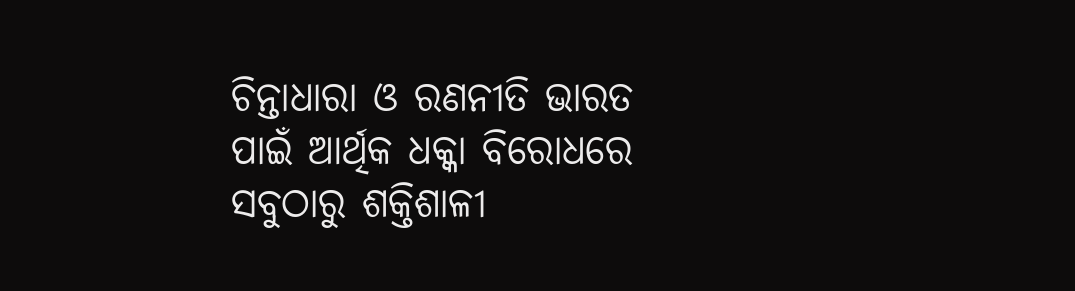ଚିନ୍ତାଧାରା ଓ ରଣନୀତି ଭାରତ ପାଇଁ ଆର୍ଥିକ ଧକ୍କା ବିରୋଧରେ ସବୁଠାରୁ ଶକ୍ତିଶାଳୀ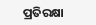ପ୍ରତିରକ୍ଷା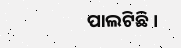ପାଲଟିଛି।